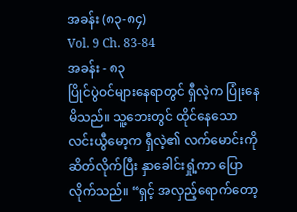အခန်း (၈၃-၈၄)
Vol. 9 Ch. 83-84
အခန်း - ၈၃
ပြိုင်ပွဲဝင်များနေရာတွင် ရှီလဲ့က ပြုံးနေမိသည်။ သူ့ဘေးတွင် ထိုင်နေသော လင်းယွီမော့က ရှီလဲ့၏ လက်မောင်းကို ဆိတ်လိုက်ပြီး နှာခေါင်းရှုံ့ကာ ပြောလိုက်သည်။ “ရှင့် အလှည့်ရောက်တော့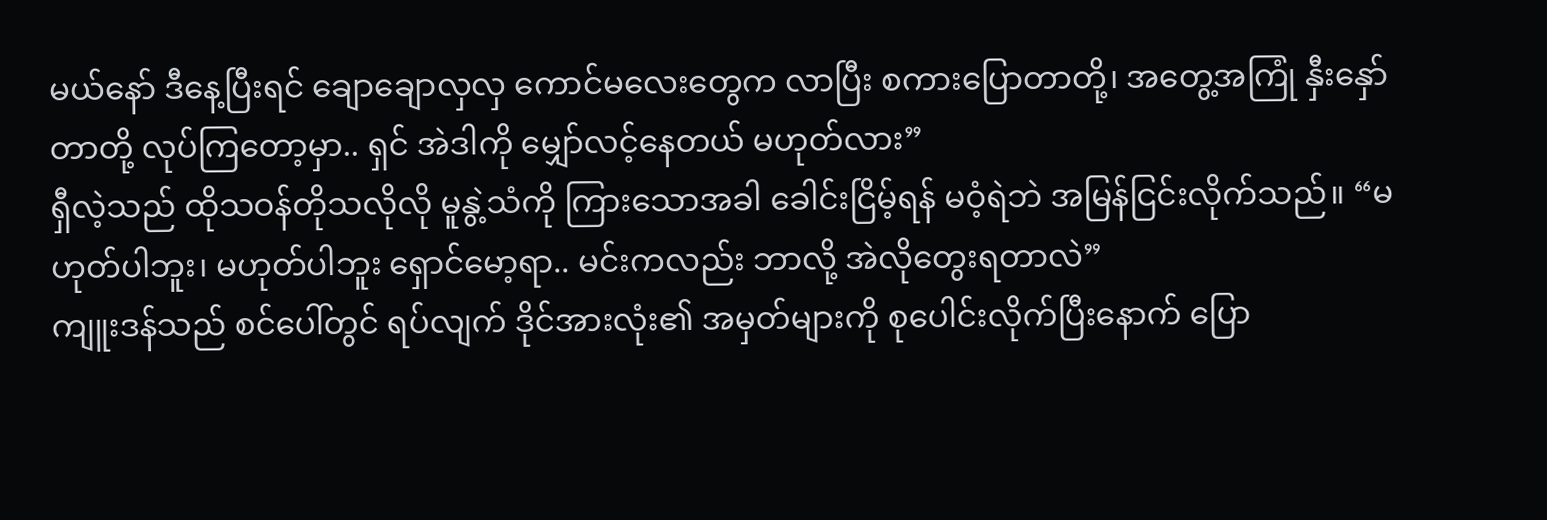မယ်နော် ဒီနေ့ပြီးရင် ချောချောလှလှ ကောင်မလေးတွေက လာပြီး စကားပြောတာတို့၊ အတွေ့အကြုံ နှီးနှော်တာတို့ လုပ်ကြတော့မှာ.. ရှင် အဲဒါကို မျှော်လင့်နေတယ် မဟုတ်လား”
ရှီလဲ့သည် ထိုသဝန်တိုသလိုလို မူနွဲ့သံကို ကြားသောအခါ ခေါင်းငြိမ့်ရန် မဝံ့ရဲဘဲ အမြန်ငြင်းလိုက်သည်။ “မဟုတ်ပါဘူး၊ မဟုတ်ပါဘူး ရှောင်မော့ရာ.. မင်းကလည်း ဘာလို့ အဲလိုတွေးရတာလဲ”
ကျူးဒန်သည် စင်ပေါ်တွင် ရပ်လျက် ဒိုင်အားလုံး၏ အမှတ်များကို စုပေါင်းလိုက်ပြီးနောက် ပြော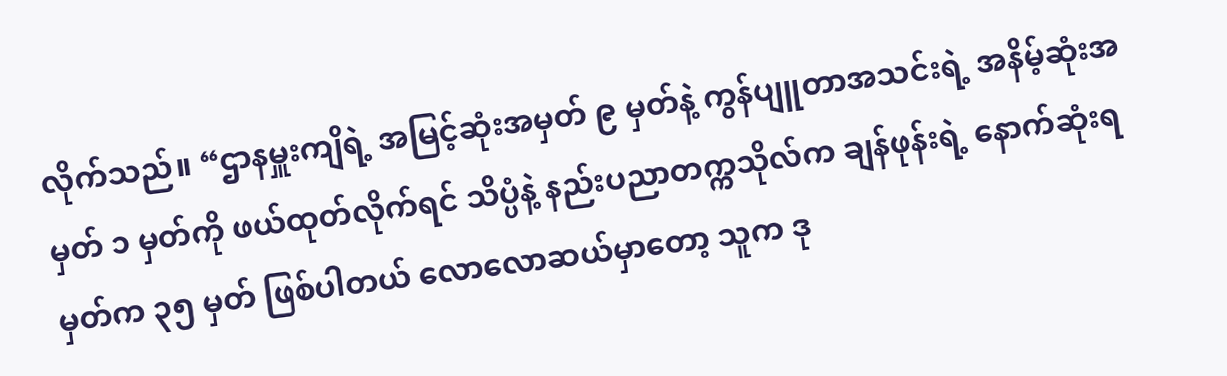လိုက်သည်။ “ဌာနမှူးကျိရဲ့ အမြင့်ဆုံးအမှတ် ၉ မှတ်နဲ့ ကွန်ပျူတာအသင်းရဲ့ အနိမ့်ဆုံးအမှတ် ၁ မှတ်ကို ဖယ်ထုတ်လိုက်ရင် သိပ္ပံနဲ့ နည်းပညာတက္ကသိုလ်က ချန်ဖုန်းရဲ့ နောက်ဆုံးရမှတ်က ၃၅ မှတ် ဖြစ်ပါတယ် လောလောဆယ်မှာတော့ သူက ဒု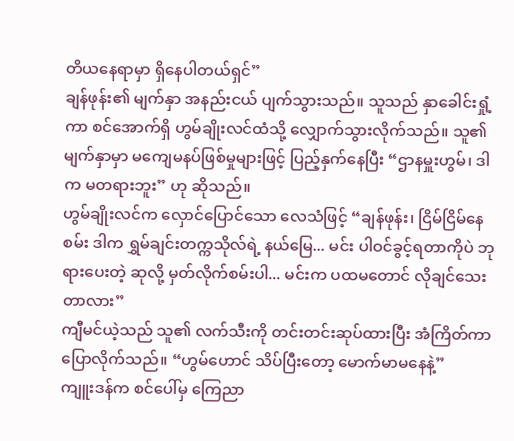တိယနေရာမှာ ရှိနေပါတယ်ရှင်”
ချန်ဖုန်း၏ မျက်နှာ အနည်းငယ် ပျက်သွားသည်။ သူသည် နှာခေါင်းရှုံ့ကာ စင်အောက်ရှိ ဟွမ်ချိုးလင်ထံသို့ လျှောက်သွားလိုက်သည်။ သူ၏ မျက်နှာမှာ မကျေမနပ်ဖြစ်မှုများဖြင့် ပြည့်နှက်နေပြီး “ဌာနမှူးဟွမ်၊ ဒါက မတရားဘူး” ဟု ဆိုသည်။
ဟွမ်ချိုးလင်က လှောင်ပြောင်သော လေသံဖြင့် “ချန်ဖုန်း၊ ငြိမ်ငြိမ်နေစမ်း ဒါက ရွှမ်ချင်းတက္ကသိုလ်ရဲ့ နယ်မြေ... မင်း ပါဝင်ခွင့်ရတာကိုပဲ ဘုရားပေးတဲ့ ဆုလို့ မှတ်လိုက်စမ်းပါ... မင်းက ပထမတောင် လိုချင်သေးတာလား”
ကျီမင်ယဲ့သည် သူ၏ လက်သီးကို တင်းတင်းဆုပ်ထားပြီး အံကြိတ်ကာ ပြောလိုက်သည်။ “ဟွမ်ဟောင် သိပ်ပြီးတော့ မောက်မာမနေနဲ့”
ကျူးဒန်က စင်ပေါ်မှ ကြေညာ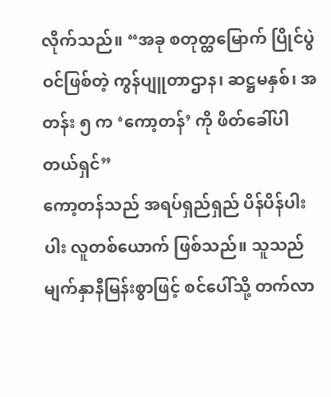လိုက်သည်။ “အခု စတုတ္ထမြောက် ပြိုင်ပွဲဝင်ဖြစ်တဲ့ ကွန်ပျူတာဌာန၊ ဆဋ္ဌမနှစ်၊ အတန်း ၅ က ‘ကော့တန်’ ကို ဖိတ်ခေါ်ပါတယ်ရှင်”
ကော့တန်သည် အရပ်ရှည်ရှည် ပိန်ပိန်ပါးပါး လူတစ်ယောက် ဖြစ်သည်။ သူသည် မျက်နှာနီမြန်းစွာဖြင့် စင်ပေါ်သို့ တက်လာ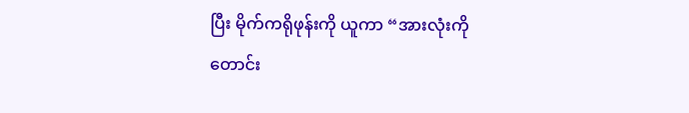ပြီး မိုက်ကရိုဖုန်းကို ယူကာ “အားလုံးကို တောင်း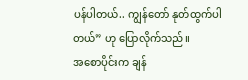ပန်ပါတယ်.. ကျွန်တော် နုတ်ထွက်ပါတယ်” ဟု ပြောလိုက်သည်။
အစောပိုင်းက ချန်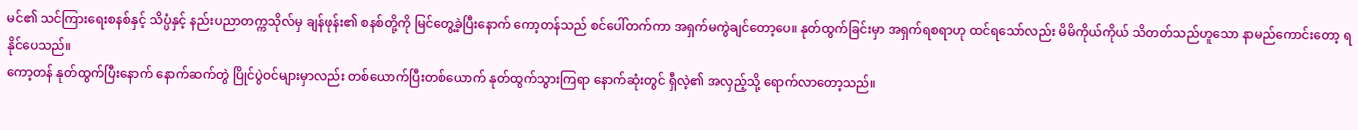မင်၏ သင်ကြားရေးစနစ်နှင့် သိပ္ပံနှင့် နည်းပညာတက္ကသိုလ်မှ ချန်ဖုန်း၏ စနစ်တို့ကို မြင်တွေ့ခဲ့ပြီးနောက် ကော့တန်သည် စင်ပေါ်တက်ကာ အရှက်မကွဲချင်တော့ပေ။ နုတ်ထွက်ခြင်းမှာ အရှက်ရစရာဟု ထင်ရသော်လည်း မိမိကိုယ်ကိုယ် သိတတ်သည်ဟူသော နာမည်ကောင်းတော့ ရနိုင်ပေသည်။
ကော့တန် နုတ်ထွက်ပြီးနောက် နောက်ဆက်တွဲ ပြိုင်ပွဲဝင်များမှာလည်း တစ်ယောက်ပြီးတစ်ယောက် နုတ်ထွက်သွားကြရာ နောက်ဆုံးတွင် ရှီလဲ့၏ အလှည့်သို့ ရောက်လာတော့သည်။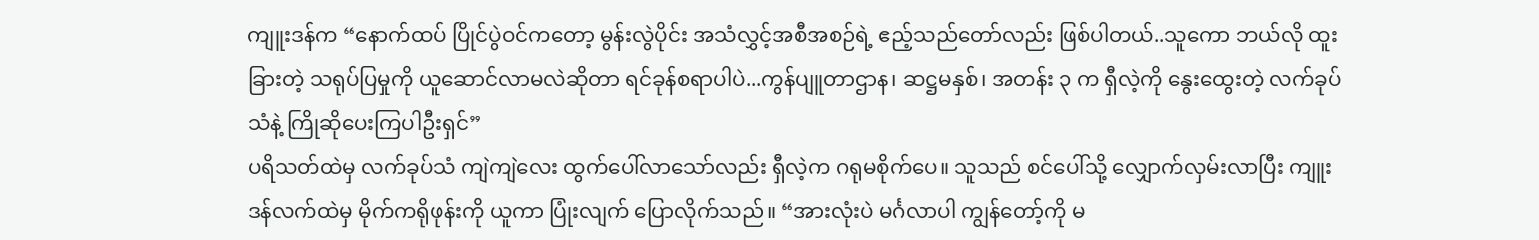ကျူးဒန်က “နောက်ထပ် ပြိုင်ပွဲဝင်ကတော့ မွန်းလွဲပိုင်း အသံလွှင့်အစီအစဉ်ရဲ့ ဧည့်သည်တော်လည်း ဖြစ်ပါတယ်..သူကော ဘယ်လို ထူးခြားတဲ့ သရုပ်ပြမှုကို ယူဆောင်လာမလဲဆိုတာ ရင်ခုန်စရာပါပဲ...ကွန်ပျူတာဌာန၊ ဆဋ္ဌမနှစ်၊ အတန်း ၃ က ရှီလဲ့ကို နွေးထွေးတဲ့ လက်ခုပ်သံနဲ့ ကြိုဆိုပေးကြပါဦးရှင်”
ပရိသတ်ထဲမှ လက်ခုပ်သံ ကျဲကျဲလေး ထွက်ပေါ်လာသော်လည်း ရှီလဲ့က ဂရုမစိုက်ပေ။ သူသည် စင်ပေါ်သို့ လျှောက်လှမ်းလာပြီး ကျူးဒန်လက်ထဲမှ မိုက်ကရိုဖုန်းကို ယူကာ ပြုံးလျက် ပြောလိုက်သည်။ “အားလုံးပဲ မင်္ဂလာပါ ကျွန်တော့်ကို မ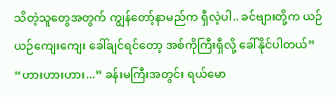သိတဲ့သူတွေအတွက် ကျွန်တော့်နာမည်က ရှီလဲ့ပါ.. ခင်ဗျားတို့က ယဉ်ယဉ်ကျေးကျေး ခေါ်ချင်ရင်တော့ အစ်ကိုကြီးရှီလို့ ခေါ်နိုင်ပါတယ်”
“ဟားဟားဟား...” ခန်းမကြီးအတွင်း ရယ်မော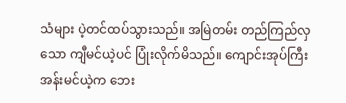သံများ ပဲ့တင်ထပ်သွားသည်။ အမြဲတမ်း တည်ကြည်လှသော ကျီမင်ယဲ့ပင် ပြုံးလိုက်မိသည်။ ကျောင်းအုပ်ကြီး အန်းမင်ယဲ့က ဘေး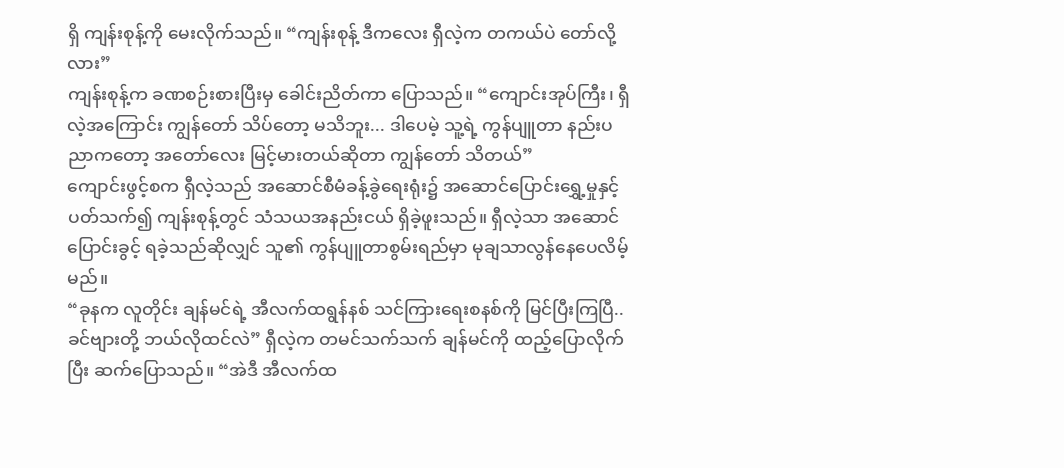ရှိ ကျန်းစုန့်ကို မေးလိုက်သည်။ “ကျန်းစုန့် ဒီကလေး ရှီလဲ့က တကယ်ပဲ တော်လို့လား”
ကျန်းစုန့်က ခဏစဉ်းစားပြီးမှ ခေါင်းညိတ်ကာ ပြောသည်။ “ကျောင်းအုပ်ကြီး၊ ရှီလဲ့အကြောင်း ကျွန်တော် သိပ်တော့ မသိဘူး... ဒါပေမဲ့ သူ့ရဲ့ ကွန်ပျူတာ နည်းပညာကတော့ အတော်လေး မြင့်မားတယ်ဆိုတာ ကျွန်တော် သိတယ်”
ကျောင်းဖွင့်စက ရှီလဲ့သည် အဆောင်စီမံခန့်ခွဲရေးရုံး၌ အဆောင်ပြောင်းရွှေ့မှုနှင့် ပတ်သက်၍ ကျန်းစုန့်တွင် သံသယအနည်းငယ် ရှိခဲ့ဖူးသည်။ ရှီလဲ့သာ အဆောင်ပြောင်းခွင့် ရခဲ့သည်ဆိုလျှင် သူ၏ ကွန်ပျူတာစွမ်းရည်မှာ မုချသာလွန်နေပေလိမ့်မည်။
“ခုနက လူတိုင်း ချန်မင်ရဲ့ အီလက်ထရွန်နစ် သင်ကြားရေးစနစ်ကို မြင်ပြီးကြပြီ.. ခင်ဗျားတို့ ဘယ်လိုထင်လဲ” ရှီလဲ့က တမင်သက်သက် ချန်မင်ကို ထည့်ပြောလိုက်ပြီး ဆက်ပြောသည်။ “အဲဒီ အီလက်ထ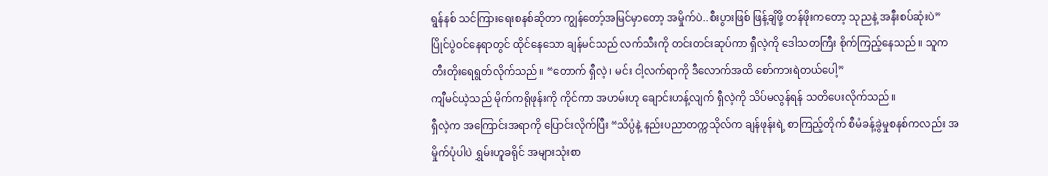ရွန်နစ် သင်ကြားရေးစနစ်ဆိုတာ ကျွန်တော့်အမြင်မှာတော့ အမှိုက်ပဲ..စီးပွားဖြစ် ဖြန့်ချိဖို့ တန်ဖိုးကတော့ သုညနဲ့ အနီးစပ်ဆုံးပဲ”
ပြိုင်ပွဲဝင်နေရာတွင် ထိုင်နေသော ချန်မင်သည် လက်သီးကို တင်းတင်းဆုပ်ကာ ရှီလဲ့ကို ဒေါသတကြီး စိုက်ကြည့်နေသည်။ သူက တီးတိုးရေရွတ်လိုက်သည်။ “တောက် ရှီလဲ့၊ မင်း ငါ့လက်ရာကို ဒီလောက်အထိ စော်ကားရဲတယ်ပေါ့”
ကျီမင်ယဲ့သည် မိုက်ကရိုဖုန်းကို ကိုင်ကာ အဟမ်းဟု ချောင်းဟန့်လျက် ရှီလဲ့ကို သိပ်မလွန်ရန် သတိပေးလိုက်သည်။
ရှီလဲ့က အကြောင်းအရာကို ပြောင်းလိုက်ပြီး “သိပ္ပံနဲ့ နည်းပညာတက္ကသိုလ်က ချန်ဖုန်းရဲ့ စာကြည့်တိုက် စီမံခန့်ခွဲမှုစနစ်ကလည်း အမှိုက်ပုံပါပဲ ရွှမ်းဟူခရိုင် အများသုံးစာ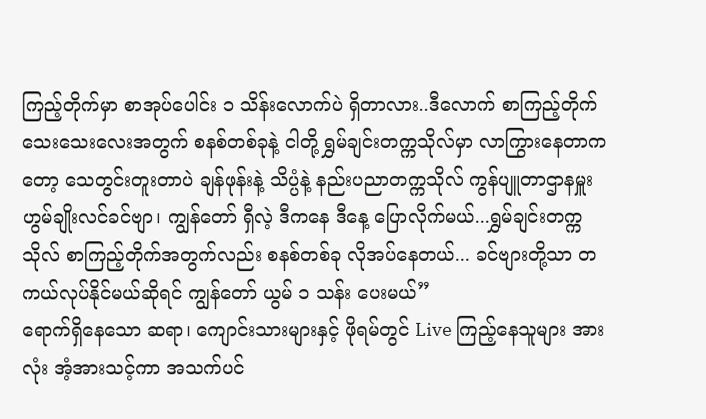ကြည့်တိုက်မှာ စာအုပ်ပေါင်း ၁ သိန်းလောက်ပဲ ရှိတာလား..ဒီလောက် စာကြည့်တိုက်သေးသေးလေးအတွက် စနစ်တစ်ခုနဲ့ ငါတို့ ရွှမ်ချင်းတက္ကသိုလ်မှာ လာကြွားနေတာကတော့ သေတွင်းတူးတာပဲ ချန်ဖုန်းနဲ့ သိပ္ပံနဲ့ နည်းပညာတက္ကသိုလ် ကွန်ပျူတာဌာနမှူး ဟွမ်ချိုးလင်ခင်ဗျာ၊ ကျွန်တော် ရှီလဲ့ ဒီကနေ ဒီနေ့ ပြောလိုက်မယ်...ရွှမ်ချင်းတက္ကသိုလ် စာကြည့်တိုက်အတွက်လည်း စနစ်တစ်ခု လိုအပ်နေတယ်... ခင်ဗျားတို့သာ တကယ်လုပ်နိုင်မယ်ဆိုရင် ကျွန်တော် ယွမ် ၁ သန်း ပေးမယ်”
ရောက်ရှိနေသော ဆရာ၊ ကျောင်းသားများနှင့် ဖိုရမ်တွင် Live ကြည့်နေသူများ အားလုံး အံ့အားသင့်ကာ အသက်ပင်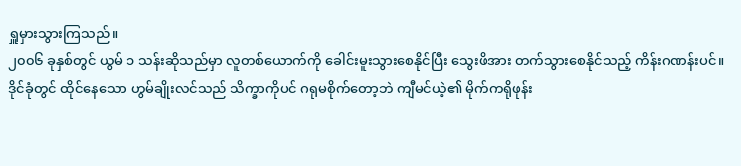ရှူမှားသွားကြသည်။
၂၀၀၆ ခုနှစ်တွင် ယွမ် ၁ သန်းဆိုသည်မှာ လူတစ်ယောက်ကို ခေါင်းမူးသွားစေနိုင်ပြီး သွေးဖိအား တက်သွားစေနိုင်သည့် ကိန်းဂဏန်းပင်။
ဒိုင်ခုံတွင် ထိုင်နေသော ဟွမ်ချိုးလင်သည် သိက္ခာကိုပင် ဂရုမစိုက်တော့ဘဲ ကျီမင်ယဲ့၏ မိုက်ကရိုဖုန်း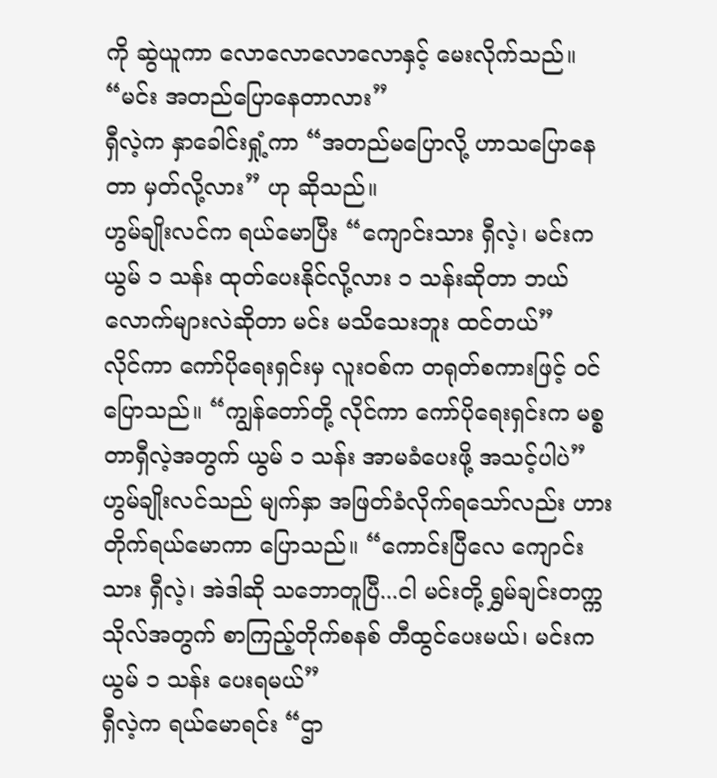ကို ဆွဲယူကာ လောလောလောလောနှင့် မေးလိုက်သည်။ “မင်း အတည်ပြောနေတာလား”
ရှီလဲ့က နှာခေါင်းရှုံ့ကာ “အတည်မပြောလို့ ဟာသပြောနေတာ မှတ်လို့လား” ဟု ဆိုသည်။
ဟွမ်ချိုးလင်က ရယ်မောပြီး “ကျောင်းသား ရှီလဲ့၊ မင်းက ယွမ် ၁ သန်း ထုတ်ပေးနိုင်လို့လား ၁ သန်းဆိုတာ ဘယ်လောက်များလဲဆိုတာ မင်း မသိသေးဘူး ထင်တယ်”
လိုင်ကာ ကော်ပိုရေးရှင်းမှ လူးဝစ်က တရုတ်စကားဖြင့် ဝင်ပြောသည်။ “ကျွန်တော်တို့ လိုင်ကာ ကော်ပိုရေးရှင်းက မစ္စတာရှီလဲ့အတွက် ယွမ် ၁ သန်း အာမခံပေးဖို့ အသင့်ပါပဲ”
ဟွမ်ချိုးလင်သည် မျက်နှာ အဖြတ်ခံလိုက်ရသော်လည်း ဟားတိုက်ရယ်မောကာ ပြောသည်။ “ကောင်းပြီလေ ကျောင်းသား ရှီလဲ့၊ အဲဒါဆို သဘောတူပြီ...ငါ မင်းတို့ ရွှမ်ချင်းတက္ကသိုလ်အတွက် စာကြည့်တိုက်စနစ် တီထွင်ပေးမယ်၊ မင်းက ယွမ် ၁ သန်း ပေးရမယ်”
ရှီလဲ့က ရယ်မောရင်း “ဌာ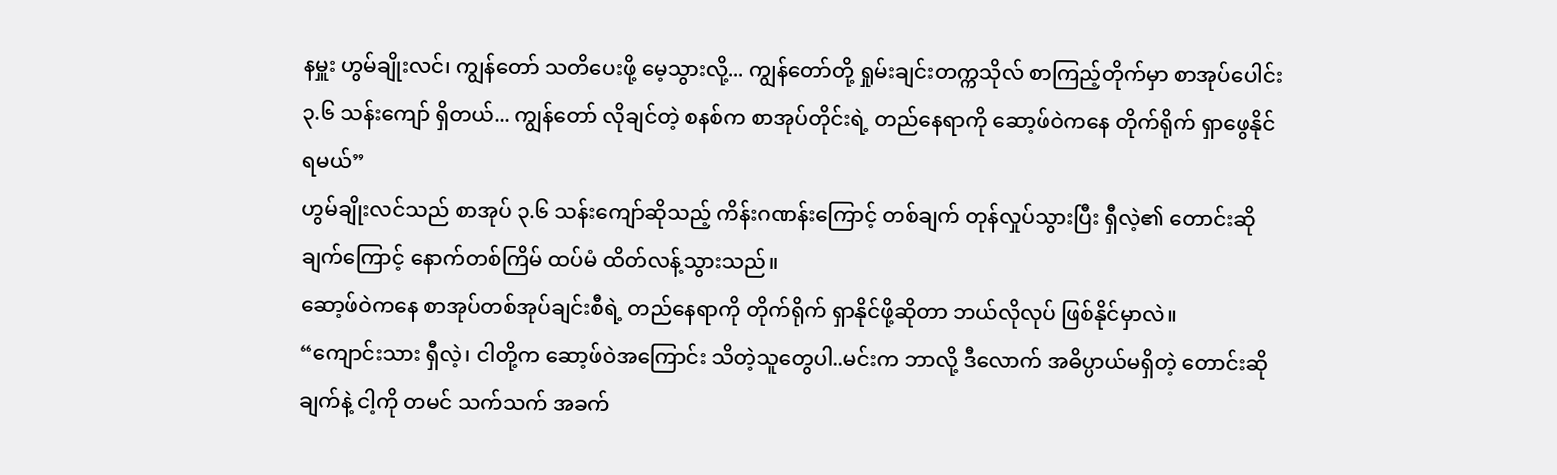နမှူး ဟွမ်ချိုးလင်၊ ကျွန်တော် သတိပေးဖို့ မေ့သွားလို့... ကျွန်တော်တို့ ရှုမ်းချင်းတက္ကသိုလ် စာကြည့်တိုက်မှာ စာအုပ်ပေါင်း ၃.၆ သန်းကျော် ရှိတယ်... ကျွန်တော် လိုချင်တဲ့ စနစ်က စာအုပ်တိုင်းရဲ့ တည်နေရာကို ဆော့ဖ်ဝဲကနေ တိုက်ရိုက် ရှာဖွေနိုင်ရမယ်”
ဟွမ်ချိုးလင်သည် စာအုပ် ၃.၆ သန်းကျော်ဆိုသည့် ကိန်းဂဏန်းကြောင့် တစ်ချက် တုန်လှုပ်သွားပြီး ရှီလဲ့၏ တောင်းဆိုချက်ကြောင့် နောက်တစ်ကြိမ် ထပ်မံ ထိတ်လန့်သွားသည်။
ဆော့ဖ်ဝဲကနေ စာအုပ်တစ်အုပ်ချင်းစီရဲ့ တည်နေရာကို တိုက်ရိုက် ရှာနိုင်ဖို့ဆိုတာ ဘယ်လိုလုပ် ဖြစ်နိုင်မှာလဲ။
“ကျောင်းသား ရှီလဲ့၊ ငါတို့က ဆော့ဖ်ဝဲအကြောင်း သိတဲ့သူတွေပါ..မင်းက ဘာလို့ ဒီလောက် အဓိပ္ပာယ်မရှိတဲ့ တောင်းဆိုချက်နဲ့ ငါ့ကို တမင် သက်သက် အခက်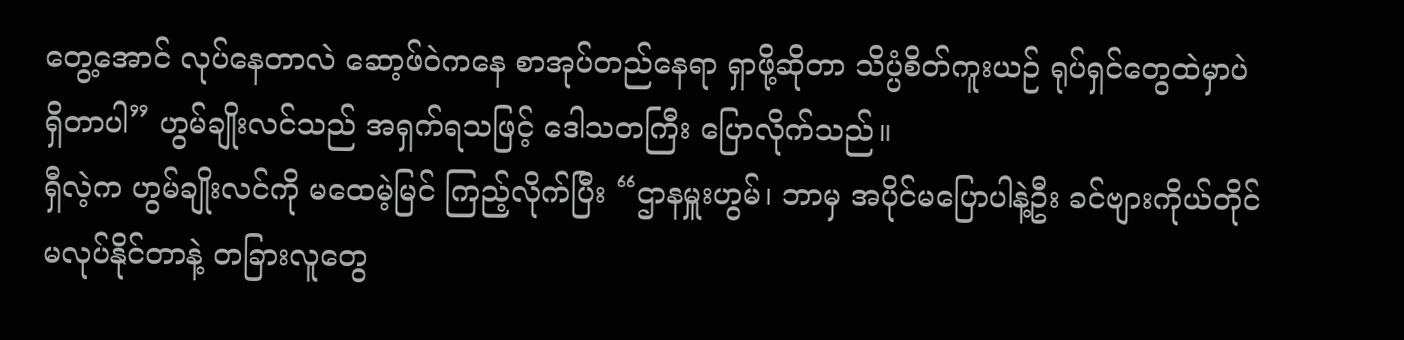တွေ့အောင် လုပ်နေတာလဲ ဆော့ဖ်ဝဲကနေ စာအုပ်တည်နေရာ ရှာဖို့ဆိုတာ သိပ္ပံစိတ်ကူးယဉ် ရုပ်ရှင်တွေထဲမှာပဲ ရှိတာပါ” ဟွမ်ချိုးလင်သည် အရှက်ရသဖြင့် ဒေါသတကြီး ပြောလိုက်သည်။
ရှီလဲ့က ဟွမ်ချိုးလင်ကို မထေမဲ့မြင် ကြည့်လိုက်ပြီး “ဌာနမှူးဟွမ်၊ ဘာမှ အပိုင်မပြောပါနဲ့ဦး ခင်ဗျားကိုယ်တိုင် မလုပ်နိုင်တာနဲ့ တခြားလူတွေ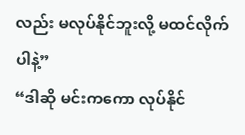လည်း မလုပ်နိုင်ဘူးလို့ မထင်လိုက်ပါနဲ့”
“ဒါဆို မင်းကကော လုပ်နိုင်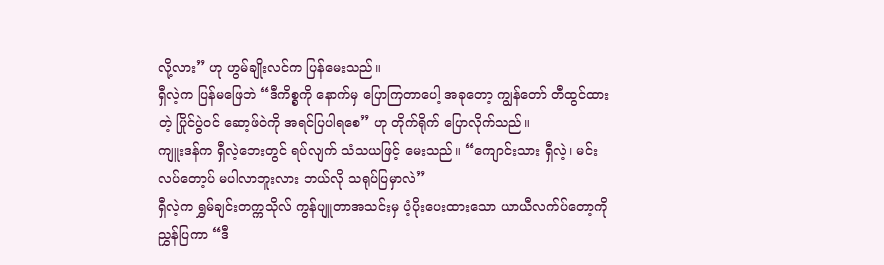လို့လား” ဟု ဟွမ်ချိုးလင်က ပြန်မေးသည်။
ရှီလဲ့က ပြန်မဖြေဘဲ “ဒီကိစ္စကို နောက်မှ ပြောကြတာပေါ့ အခုတော့ ကျွန်တော် တီထွင်ထားတဲ့ ပြိုင်ပွဲဝင် ဆော့ဖ်ဝဲကို အရင်ပြပါရစေ” ဟု တိုက်ရိုက် ပြောလိုက်သည်။
ကျူးဒန်က ရှီလဲ့ဘေးတွင် ရပ်လျက် သံသယဖြင့် မေးသည်။ “ကျောင်းသား ရှီလဲ့၊ မင်း လပ်တော့ပ် မပါလာဘူးလား ဘယ်လို သရုပ်ပြမှာလဲ”
ရှီလဲ့က ရွှမ်ချင်းတက္ကသိုလ် ကွန်ပျူတာအသင်းမှ ပံ့ပိုးပေးထားသော ယာယီလက်ပ်တော့ကို ညွှန်ပြကာ “ဒီ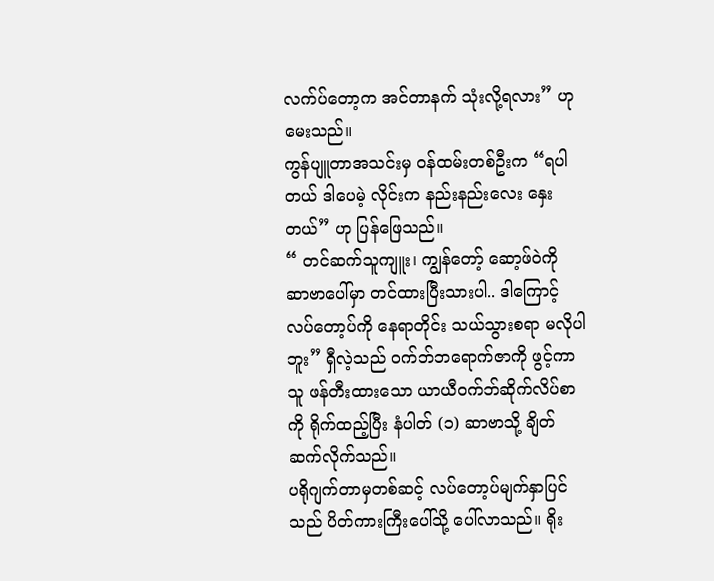လက်ပ်တော့က အင်တာနက် သုံးလို့ရလား” ဟု မေးသည်။
ကွန်ပျူတာအသင်းမှ ဝန်ထမ်းတစ်ဦးက “ရပါတယ် ဒါပေမဲ့ လိုင်းက နည်းနည်းလေး နှေးတယ်” ဟု ပြန်ဖြေသည်။
“ တင်ဆက်သူကျူး၊ ကျွန်တော့် ဆော့ဖ်ဝဲကို ဆာဗာပေါ်မှာ တင်ထားပြီးသားပါ.. ဒါကြောင့် လပ်တော့ပ်ကို နေရာတိုင်း သယ်သွားစရာ မလိုပါဘူး” ရှီလဲ့သည် ဝက်ဘ်ဘရောက်ဇာကို ဖွင့်ကာ သူ ဖန်တီးထားသော ယာယီဝက်ဘ်ဆိုက်လိပ်စာကို ရိုက်ထည့်ပြီး နံပါတ် (၁) ဆာဗာသို့ ချိတ်ဆက်လိုက်သည်။
ပရိုဂျက်တာမှတစ်ဆင့် လပ်တော့ပ်မျက်နှာပြင်သည် ပိတ်ကားကြီးပေါ်သို့ ပေါ်လာသည်။ ရိုး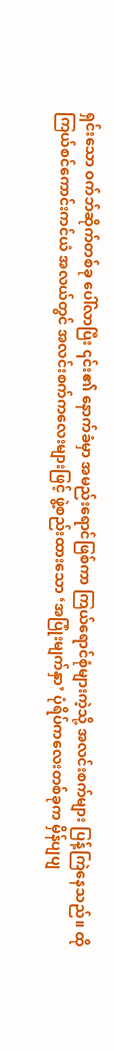ရှင်းသော ဝက်ဘ်ဆိုက်တစ်ခု ပေါ်လာပြီး ၎င်း၏ နောက်ခံမှာ အမည်းရောင်ဖြစ်ကာ ကြယ်ရောင်စုံများကဲ့သို့ အလင်းစက်များ ပြန့်ကြဲနေသည်။ ထိုကြယ်စင်ကောင်းကင်ယံ အလယ်တွင် အလင်းစက်ကလေးများဖြင့် ဖွဲ့စည်းထားသော ‘အပြုံးမျက်နှာ’ ပုံရိပ်ကလေးတစ်ခုက မှိန်ပျပျ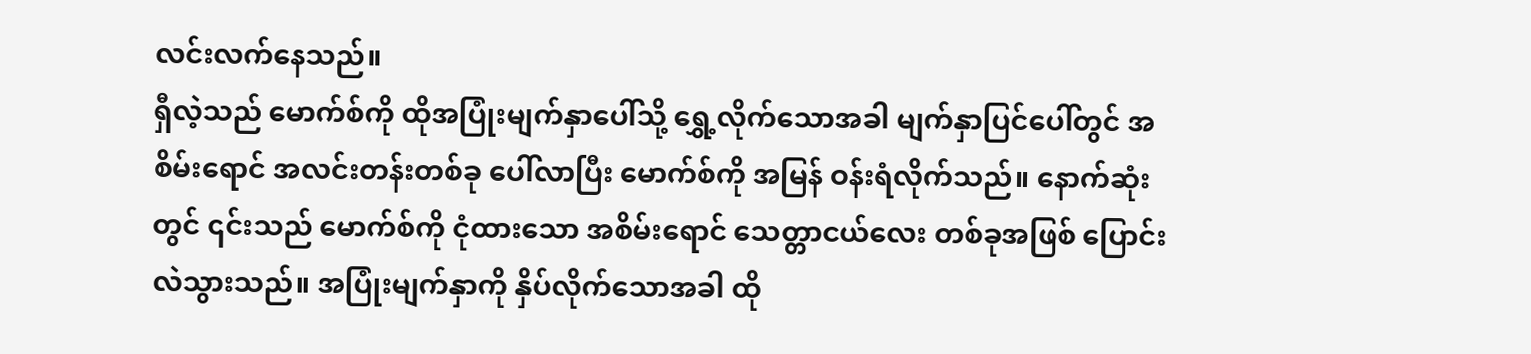လင်းလက်နေသည်။
ရှီလဲ့သည် မောက်စ်ကို ထိုအပြုံးမျက်နှာပေါ်သို့ ရွှေ့လိုက်သောအခါ မျက်နှာပြင်ပေါ်တွင် အစိမ်းရောင် အလင်းတန်းတစ်ခု ပေါ်လာပြီး မောက်စ်ကို အမြန် ဝန်းရံလိုက်သည်။ နောက်ဆုံးတွင် ၎င်းသည် မောက်စ်ကို ငုံထားသော အစိမ်းရောင် သေတ္တာငယ်လေး တစ်ခုအဖြစ် ပြောင်းလဲသွားသည်။ အပြုံးမျက်နှာကို နှိပ်လိုက်သောအခါ ထို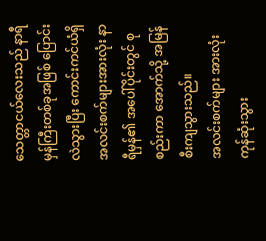သေတ္တာငယ်လေးသည် နာရီမှန်ကြီးတစ်ခုအဖြစ် ပြောင်းလဲသွားပြီး ကောင်းကင်ယံရှိ အလင်းစက်များအားလုံး နာရီမှန်၏ အပေါ်ပိုင်းတွင် စုစည်းကာ အောက်သို့ အမြန် စီးကျသွားသည်။
အလင်းစက်များ အားလုံး ကုန်ဆုံးသွား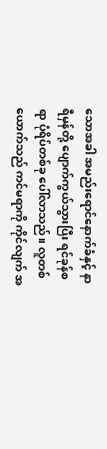သောအခါ အမည်းရောင်နောက်ခံနှင့် နာရီမှန်တို့ ပျောက်ကွယ်သွားပြီး ရင်ခုန်စရာ ပုံရိပ်တစ်ခု ပေါ်လာသည်။ လူတစ်ယောက်သည် ကင်မရာကို ကိုင်လျက် အ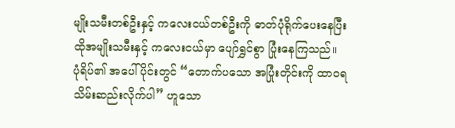မျိုးသမီးတစ်ဦးနှင့် ကလေးငယ်တစ်ဦးကို ဓာတ်ပုံရိုက်ပေးနေပြီး ထိုအမျိုးသမီးနှင့် ကလေးငယ်မှာ ပျော်ရွှင်စွာ ပြုံးနေကြသည်။
ပုံရိပ်၏ အပေါ်ပိုင်းတွင် “တောက်ပသော အပြုံးတိုင်းကို ထာဝရ သိမ်းဆည်းလိုက်ပါ” ဟူသော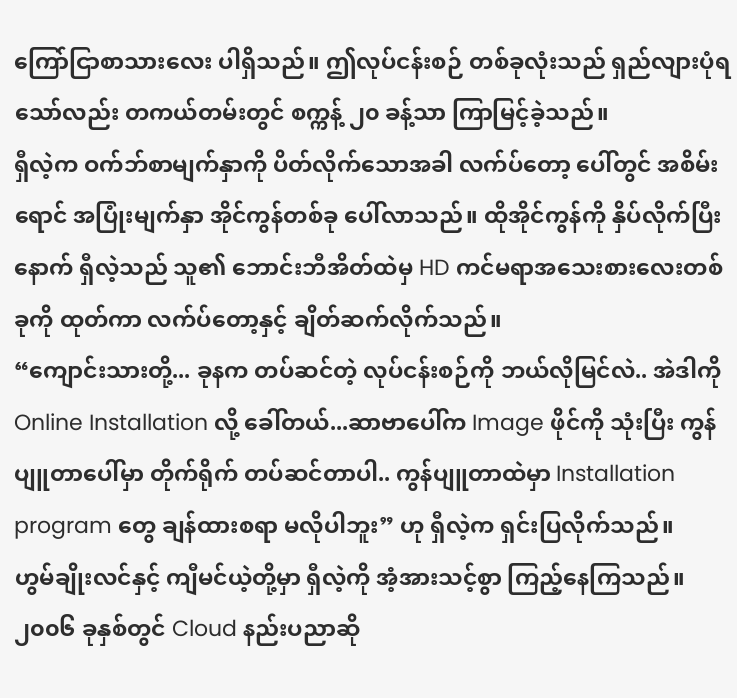ကြော်ငြာစာသားလေး ပါရှိသည်။ ဤလုပ်ငန်းစဉ် တစ်ခုလုံးသည် ရှည်လျားပုံရသော်လည်း တကယ်တမ်းတွင် စက္ကန့် ၂၀ ခန့်သာ ကြာမြင့်ခဲ့သည်။
ရှီလဲ့က ဝက်ဘ်စာမျက်နှာကို ပိတ်လိုက်သောအခါ လက်ပ်တော့ ပေါ်တွင် အစိမ်းရောင် အပြုံးမျက်နှာ အိုင်ကွန်တစ်ခု ပေါ်လာသည်။ ထိုအိုင်ကွန်ကို နှိပ်လိုက်ပြီးနောက် ရှီလဲ့သည် သူ၏ ဘောင်းဘီအိတ်ထဲမှ HD ကင်မရာအသေးစားလေးတစ်ခုကို ထုတ်ကာ လက်ပ်တော့နှင့် ချိတ်ဆက်လိုက်သည်။
“ကျောင်းသားတို့... ခုနက တပ်ဆင်တဲ့ လုပ်ငန်းစဉ်ကို ဘယ်လိုမြင်လဲ.. အဲဒါကို Online Installation လို့ ခေါ်တယ်...ဆာဗာပေါ်က Image ဖိုင်ကို သုံးပြီး ကွန်ပျူတာပေါ်မှာ တိုက်ရိုက် တပ်ဆင်တာပါ.. ကွန်ပျူတာထဲမှာ Installation program တွေ ချန်ထားစရာ မလိုပါဘူး” ဟု ရှီလဲ့က ရှင်းပြလိုက်သည်။
ဟွမ်ချိုးလင်နှင့် ကျီမင်ယဲ့တို့မှာ ရှီလဲ့ကို အံ့အားသင့်စွာ ကြည့်နေကြသည်။ ၂၀၀၆ ခုနှစ်တွင် Cloud နည်းပညာဆို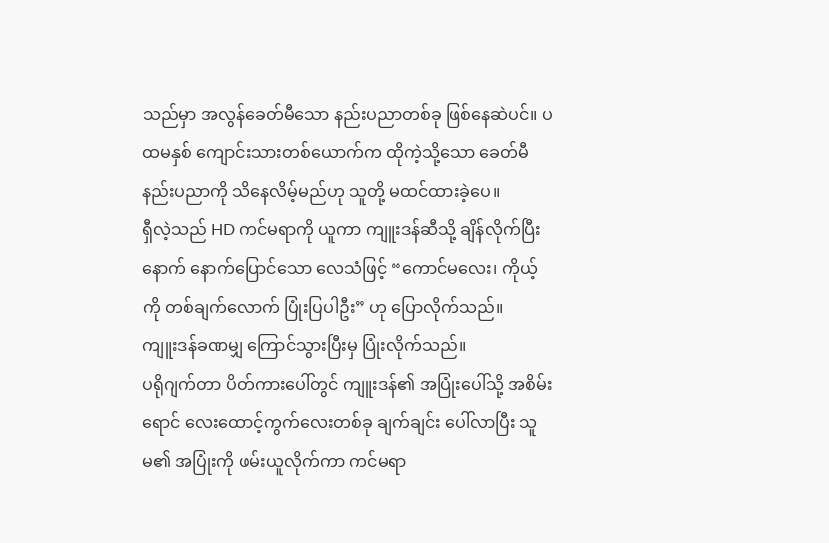သည်မှာ အလွန်ခေတ်မီသော နည်းပညာတစ်ခု ဖြစ်နေဆဲပင်။ ပထမနှစ် ကျောင်းသားတစ်ယောက်က ထိုကဲ့သို့သော ခေတ်မီနည်းပညာကို သိနေလိမ့်မည်ဟု သူတို့ မထင်ထားခဲ့ပေ။
ရှီလဲ့သည် HD ကင်မရာကို ယူကာ ကျူးဒန်ဆီသို့ ချိန်လိုက်ပြီးနောက် နောက်ပြောင်သော လေသံဖြင့် “ကောင်မလေး၊ ကိုယ့်ကို တစ်ချက်လောက် ပြုံးပြပါဦး” ဟု ပြောလိုက်သည်။
ကျူးဒန်ခဏမျှ ကြောင်သွားပြီးမှ ပြုံးလိုက်သည်။
ပရိုဂျက်တာ ပိတ်ကားပေါ်တွင် ကျူးဒန်၏ အပြုံးပေါ်သို့ အစိမ်းရောင် လေးထောင့်ကွက်လေးတစ်ခု ချက်ချင်း ပေါ်လာပြီး သူမ၏ အပြုံးကို ဖမ်းယူလိုက်ကာ ကင်မရာ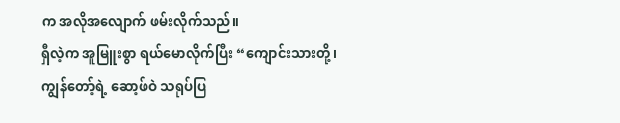က အလိုအလျောက် ဖမ်းလိုက်သည်။
ရှီလဲ့က အူမြူးစွာ ရယ်မောလိုက်ပြီး “ကျောင်းသားတို့၊ ကျွန်တော့်ရဲ့ ဆော့ဖ်ဝဲ သရုပ်ပြ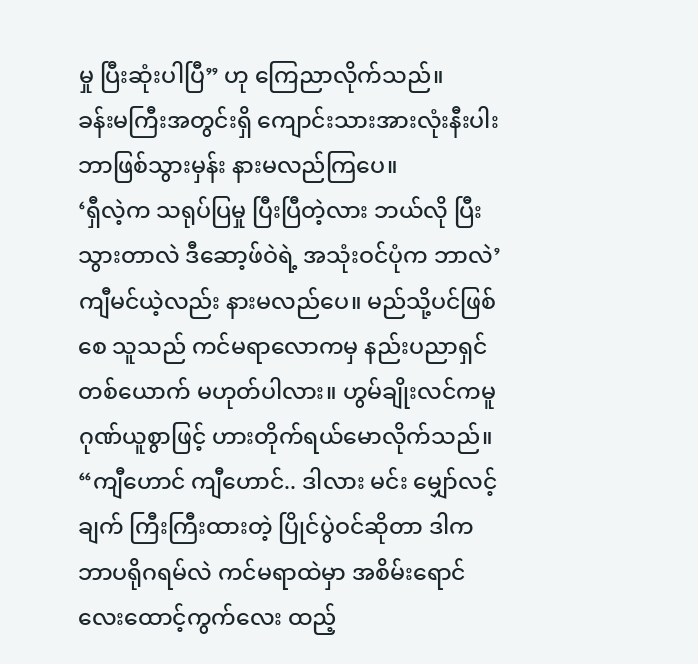မှု ပြီးဆုံးပါပြီ” ဟု ကြေညာလိုက်သည်။
ခန်းမကြီးအတွင်းရှိ ကျောင်းသားအားလုံးနီးပါး ဘာဖြစ်သွားမှန်း နားမလည်ကြပေ။
‘ရှီလဲ့က သရုပ်ပြမှု ပြီးပြီတဲ့လား ဘယ်လို ပြီးသွားတာလဲ ဒီဆော့ဖ်ဝဲရဲ့ အသုံးဝင်ပုံက ဘာလဲ’
ကျီမင်ယဲ့လည်း နားမလည်ပေ။ မည်သို့ပင်ဖြစ်စေ သူသည် ကင်မရာလောကမှ နည်းပညာရှင်တစ်ယောက် မဟုတ်ပါလား။ ဟွမ်ချိုးလင်ကမူ ဂုဏ်ယူစွာဖြင့် ဟားတိုက်ရယ်မောလိုက်သည်။ “ကျီဟောင် ကျီဟောင်.. ဒါလား မင်း မျှော်လင့်ချက် ကြီးကြီးထားတဲ့ ပြိုင်ပွဲဝင်ဆိုတာ ဒါက ဘာပရိုဂရမ်လဲ ကင်မရာထဲမှာ အစိမ်းရောင် လေးထောင့်ကွက်လေး ထည့်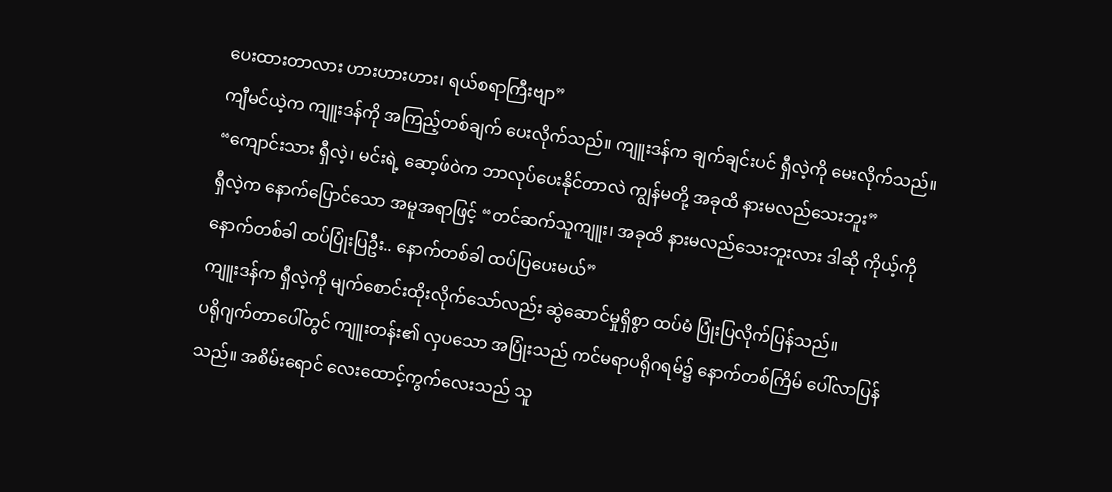ပေးထားတာလား ဟားဟားဟား၊ ရယ်စရာကြီးဗျာ”
ကျီမင်ယဲ့က ကျူးဒန်ကို အကြည့်တစ်ချက် ပေးလိုက်သည်။ ကျူးဒန်က ချက်ချင်းပင် ရှီလဲ့ကို မေးလိုက်သည်။ “ကျောင်းသား ရှီလဲ့၊ မင်းရဲ့ ဆော့ဖ်ဝဲက ဘာလုပ်ပေးနိုင်တာလဲ ကျွန်မတို့ အခုထိ နားမလည်သေးဘူး”
ရှီလဲ့က နောက်ပြောင်သော အမူအရာဖြင့် “တင်ဆက်သူကျူး၊ အခုထိ နားမလည်သေးဘူးလား ဒါဆို ကိုယ့်ကို နောက်တစ်ခါ ထပ်ပြုံးပြဦး.. နောက်တစ်ခါ ထပ်ပြပေးမယ်”
ကျူးဒန်က ရှီလဲ့ကို မျက်စောင်းထိုးလိုက်သော်လည်း ဆွဲဆောင်မှုရှိစွာ ထပ်မံ ပြုံးပြလိုက်ပြန်သည်။
ပရိုဂျက်တာပေါ်တွင် ကျူးတန်း၏ လှပသော အပြုံးသည် ကင်မရာပရိုဂရမ်၌ နောက်တစ်ကြိမ် ပေါ်လာပြန်သည်။ အစိမ်းရောင် လေးထောင့်ကွက်လေးသည် သူ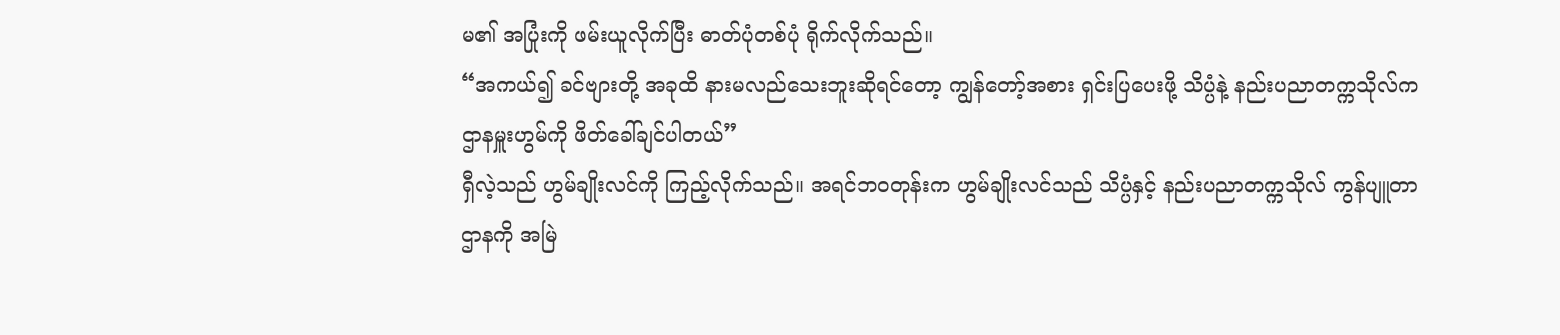မ၏ အပြုံးကို ဖမ်းယူလိုက်ပြီး ဓာတ်ပုံတစ်ပုံ ရိုက်လိုက်သည်။
“အကယ်၍ ခင်ဗျားတို့ အခုထိ နားမလည်သေးဘူးဆိုရင်တော့ ကျွန်တော့်အစား ရှင်းပြပေးဖို့ သိပ္ပံနဲ့ နည်းပညာတက္ကသိုလ်က ဌာနမှူးဟွမ်ကို ဖိတ်ခေါ်ချင်ပါတယ်”
ရှီလဲ့သည် ဟွမ်ချိုးလင်ကို ကြည့်လိုက်သည်။ အရင်ဘဝတုန်းက ဟွမ်ချိုးလင်သည် သိပ္ပံနှင့် နည်းပညာတက္ကသိုလ် ကွန်ပျူတာဌာနကို အမြဲ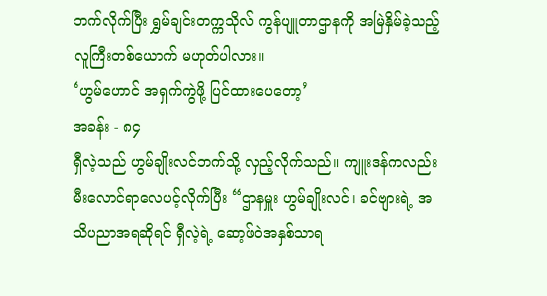ဘက်လိုက်ပြီး ရွှမ်ချင်းတက္ကသိုလ် ကွန်ပျူတာဌာနကို အမြဲနှိမ်ခဲ့သည့် လူကြီးတစ်ယောက် မဟုတ်ပါလား။
‘ဟွမ်ဟောင် အရှက်ကွဲဖို့ ပြင်ထားပေတော့’
အခန်း - ၈၄
ရှီလဲ့သည် ဟွမ်ချိုးလင်ဘက်သို့ လှည့်လိုက်သည်။ ကျူးဒန်ကလည်း မီးလောင်ရာလေပင့်လိုက်ပြီး “ဌာနမှူး ဟွမ်ချိုးလင်၊ ခင်ဗျားရဲ့ အသိပညာအရဆိုရင် ရှီလဲ့ရဲ့ ဆော့ဖ်ဝဲအနှစ်သာရ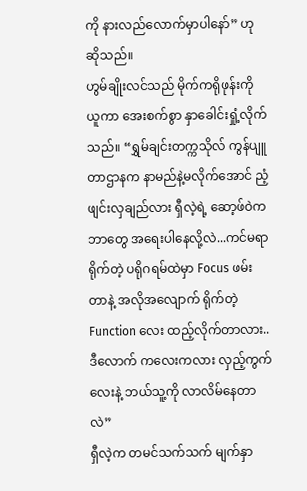ကို နားလည်လောက်မှာပါနော်” ဟု ဆိုသည်။
ဟွမ်ချိုးလင်သည် မိုက်ကရိုဖုန်းကို ယူကာ အေးစက်စွာ နှာခေါင်းရှုံ့လိုက်သည်။ “ရွှမ်ချင်းတက္ကသိုလ် ကွန်ပျူတာဌာနက နာမည်နဲ့မလိုက်အောင် ညံ့ဖျင်းလှချည်လား ရှီလဲ့ရဲ့ ဆော့ဖ်ဝဲက ဘာတွေ အရေးပါနေလို့လဲ...ကင်မရာရိုက်တဲ့ ပရိုဂရမ်ထဲမှာ Focus ဖမ်းတာနဲ့ အလိုအလျောက် ရိုက်တဲ့ Function လေး ထည့်လိုက်တာလား.. ဒီလောက် ကလေးကလား လှည့်ကွက်လေးနဲ့ ဘယ်သူ့ကို လာလိမ်နေတာလဲ”
ရှီလဲ့က တမင်သက်သက် မျက်နှာ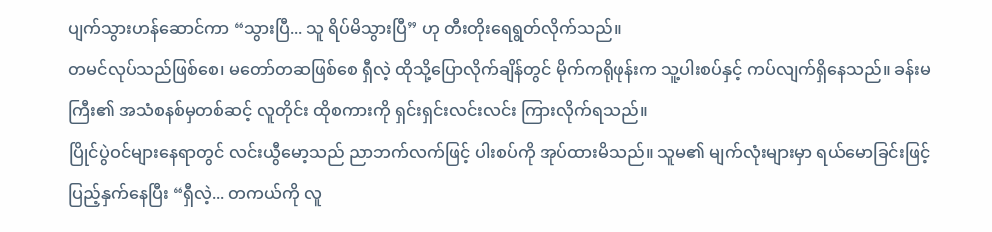ပျက်သွားဟန်ဆောင်ကာ “သွားပြီ... သူ ရိပ်မိသွားပြီ” ဟု တီးတိုးရေရွတ်လိုက်သည်။
တမင်လုပ်သည်ဖြစ်စေ၊ မတော်တဆဖြစ်စေ ရှီလဲ့ ထိုသို့ပြောလိုက်ချိန်တွင် မိုက်ကရိုဖုန်းက သူ့ပါးစပ်နှင့် ကပ်လျက်ရှိနေသည်။ ခန်းမကြီး၏ အသံစနစ်မှတစ်ဆင့် လူတိုင်း ထိုစကားကို ရှင်းရှင်းလင်းလင်း ကြားလိုက်ရသည်။
ပြိုင်ပွဲဝင်များနေရာတွင် လင်းယွီမော့သည် ညာဘက်လက်ဖြင့် ပါးစပ်ကို အုပ်ထားမိသည်။ သူမ၏ မျက်လုံးများမှာ ရယ်မောခြင်းဖြင့် ပြည့်နှက်နေပြီး “ရှီလဲ့... တကယ်ကို လူ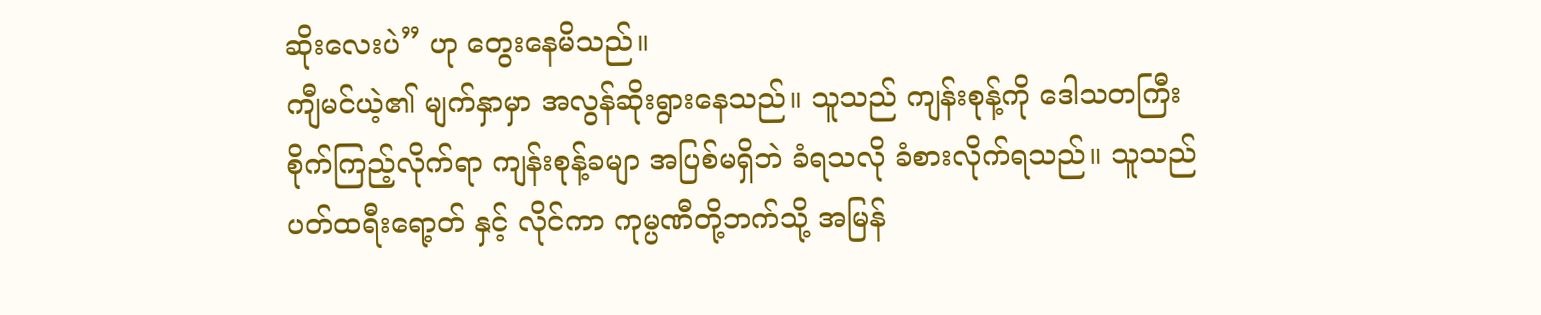ဆိုးလေးပဲ” ဟု တွေးနေမိသည်။
ကျီမင်ယဲ့၏ မျက်နှာမှာ အလွန်ဆိုးရွားနေသည်။ သူသည် ကျန်းစုန့်ကို ဒေါသတကြီး စိုက်ကြည့်လိုက်ရာ ကျန်းစုန့်ခမျာ အပြစ်မရှိဘဲ ခံရသလို ခံစားလိုက်ရသည်။ သူသည် ပတ်ထရီးရော့တ် နှင့် လိုင်ကာ ကုမ္ပဏီတို့ဘက်သို့ အမြန်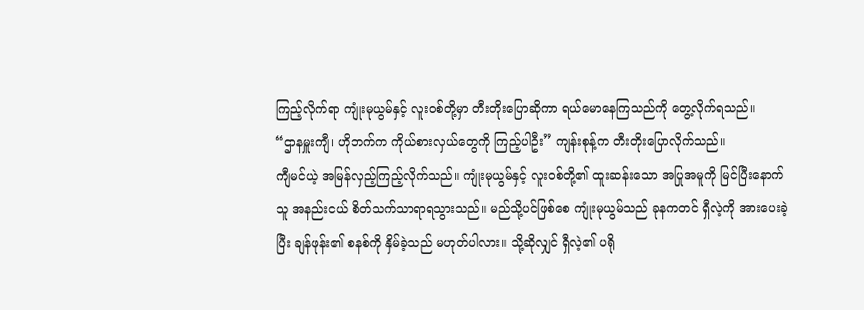ကြည့်လိုက်ရာ ကျုံးမုယွမ်နှင့် လူးဝစ်တို့မှာ တီးတိုးပြောဆိုကာ ရယ်မောနေကြသည်ကို တွေ့လိုက်ရသည်။
“ဌာနမှူးကျီ၊ ဟိုဘက်က ကိုယ်စားလှယ်တွေကို ကြည့်ပါဦး” ကျန်းစုန့်က တီးတိုးပြောလိုက်သည်။
ကျီမင်ယဲ့ အမြန်လှည့်ကြည့်လိုက်သည်။ ကျုံးမုယွမ်နှင့် လူးဝစ်တို့၏ ထူးဆန်းသော အပြုအမူကို မြင်ပြီးနောက် သူ အနည်းငယ် စိတ်သက်သာရာရသွားသည်။ မည်သို့ပင်ဖြစ်စေ ကျုံးမုယွမ်သည် ခုနကတင် ရှီလဲ့ကို အားပေးခဲ့ပြီး ချန်ဖုန်း၏ စနစ်ကို နှိမ်ခဲ့သည် မဟုတ်ပါလား။ သို့ဆိုလျှင် ရှီလဲ့၏ ပရို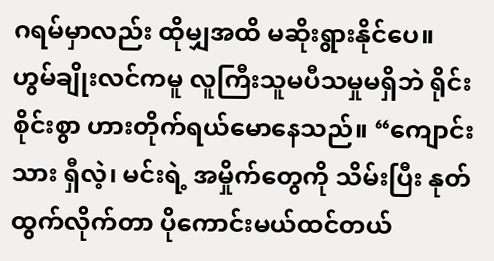ဂရမ်မှာလည်း ထိုမျှအထိ မဆိုးရွားနိုင်ပေ။
ဟွမ်ချိုးလင်ကမူ လူကြီးသူမပီသမှုမရှိဘဲ ရိုင်းစိုင်းစွာ ဟားတိုက်ရယ်မောနေသည်။ “ကျောင်းသား ရှီလဲ့၊ မင်းရဲ့ အမှိုက်တွေကို သိမ်းပြီး နုတ်ထွက်လိုက်တာ ပိုကောင်းမယ်ထင်တယ်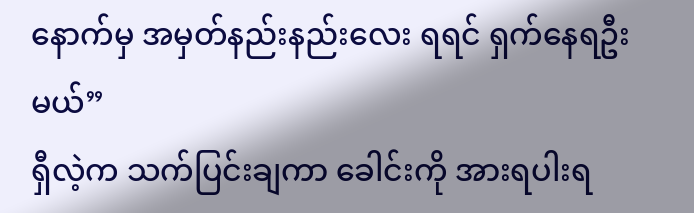နောက်မှ အမှတ်နည်းနည်းလေး ရရင် ရှက်နေရဦးမယ်”
ရှီလဲ့က သက်ပြင်းချကာ ခေါင်းကို အားရပါးရ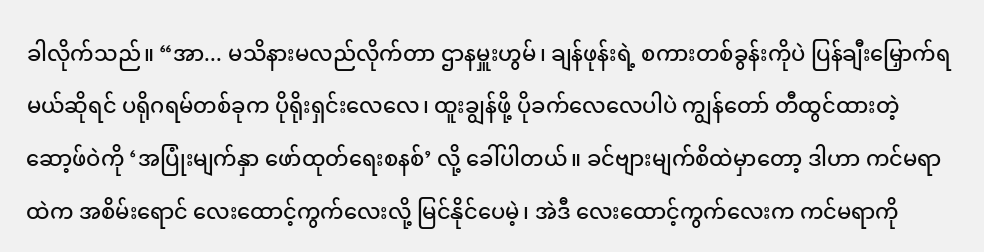ခါလိုက်သည်။ “အာ... မသိနားမလည်လိုက်တာ ဌာနမှူးဟွမ်၊ ချန်ဖုန်းရဲ့ စကားတစ်ခွန်းကိုပဲ ပြန်ချီးမြှောက်ရမယ်ဆိုရင် ပရိုဂရမ်တစ်ခုက ပိုရိုးရှင်းလေလေ၊ ထူးချွန်ဖို့ ပိုခက်လေလေပါပဲ ကျွန်တော် တီထွင်ထားတဲ့ ဆော့ဖ်ဝဲကို ‘အပြုံးမျက်နှာ ဖော်ထုတ်ရေးစနစ်’ လို့ ခေါ်ပါတယ်။ ခင်ဗျားမျက်စိထဲမှာတော့ ဒါဟာ ကင်မရာထဲက အစိမ်းရောင် လေးထောင့်ကွက်လေးလို့ မြင်နိုင်ပေမဲ့၊ အဲဒီ လေးထောင့်ကွက်လေးက ကင်မရာကို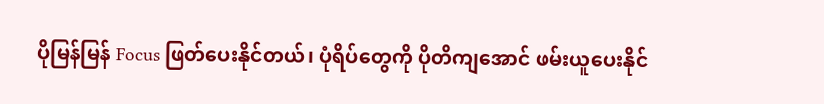ပိုမြန်မြန် Focus ဖြတ်ပေးနိုင်တယ်၊ ပုံရိပ်တွေကို ပိုတိကျအောင် ဖမ်းယူပေးနိုင်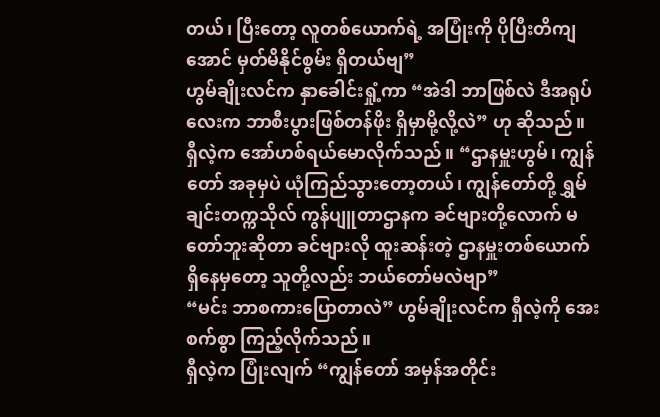တယ်၊ ပြီးတော့ လူတစ်ယောက်ရဲ့ အပြုံးကို ပိုပြီးတိကျအောင် မှတ်မိနိုင်စွမ်း ရှိတယ်ဗျ”
ဟွမ်ချိုးလင်က နှာခေါင်းရှုံ့ကာ “အဲဒါ ဘာဖြစ်လဲ ဒီအရုပ်လေးက ဘာစီးပွားဖြစ်တန်ဖိုး ရှိမှာမို့လို့လဲ” ဟု ဆိုသည်။
ရှီလဲ့က အော်ဟစ်ရယ်မောလိုက်သည်။ “ဌာနမှူးဟွမ်၊ ကျွန်တော် အခုမှပဲ ယုံကြည်သွားတော့တယ်၊ ကျွန်တော်တို့ ရွှမ်ချင်းတက္ကသိုလ် ကွန်ပျူတာဌာနက ခင်ဗျားတို့လောက် မတော်ဘူးဆိုတာ ခင်ဗျားလို ထူးဆန်းတဲ့ ဌာနမှူးတစ်ယောက်ရှိနေမှတော့ သူတို့လည်း ဘယ်တော်မလဲဗျာ”
“မင်း ဘာစကားပြောတာလဲ” ဟွမ်ချိုးလင်က ရှီလဲ့ကို အေးစက်စွာ ကြည့်လိုက်သည်။
ရှီလဲ့က ပြုံးလျက် “ကျွန်တော် အမှန်အတိုင်း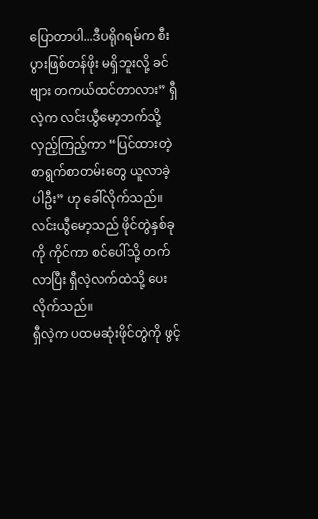ပြောတာပါ...ဒီပရိုဂရမ်က စီးပွားဖြစ်တန်ဖိုး မရှိဘူးလို့ ခင်ဗျား တကယ်ထင်တာလား” ရှီလဲ့က လင်းယွီမော့ဘက်သို့ လှည့်ကြည့်ကာ “ပြင်ထားတဲ့ စာရွက်စာတမ်းတွေ ယူလာခဲ့ပါဦး” ဟု ခေါ်လိုက်သည်။
လင်းယွီမော့သည် ဖိုင်တွဲနှစ်ခုကို ကိုင်ကာ စင်ပေါ်သို့ တက်လာပြီး ရှီလဲ့လက်ထဲသို့ ပေးလိုက်သည်။
ရှီလဲ့က ပထမဆုံးဖိုင်တွဲကို ဖွင့်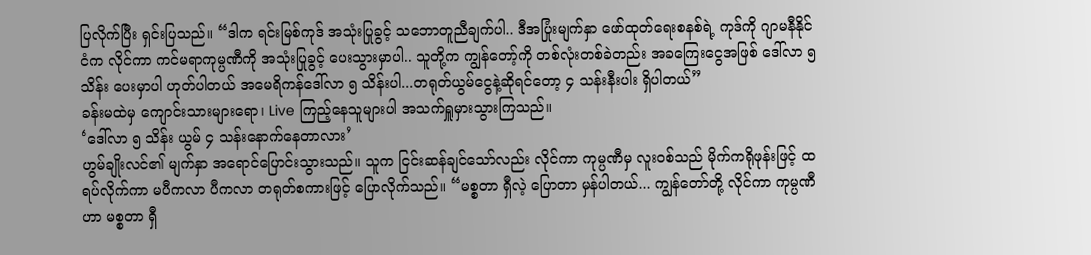ပြလိုက်ပြီး ရှင်းပြသည်။ “ဒါက ရင်းမြစ်ကုဒ် အသုံးပြုခွင့် သဘောတူညီချက်ပါ.. ဒီအပြုံးမျက်နှာ ဖော်ထုတ်ရေးစနစ်ရဲ့ ကုဒ်ကို ဂျာမနီနိုင်ငံက လိုင်ကာ ကင်မရာကုမ္ပဏီကို အသုံးပြုခွင့် ပေးသွားမှာပါ.. သူတို့က ကျွန်တော့်ကို တစ်လုံးတစ်ခဲတည်း အခကြေးငွေအဖြစ် ဒေါ်လာ ၅ သိန်း ပေးမှာပါ ဟုတ်ပါတယ် အမေရိကန်ဒေါ်လာ ၅ သိန်းပါ...တရုတ်ယွမ်ငွေနဲ့ဆိုရင်တော့ ၄ သန်းနီးပါး ရှိပါတယ်”
ခန်းမထဲမှ ကျောင်းသားများရော၊ Live ကြည့်နေသူများပါ အသက်ရှူမှားသွားကြသည်။
‘ဒေါ်လာ ၅ သိန်း ယွမ် ၄ သန်းနောက်နေတာလား’
ဟွမ်ချိုးလင်၏ မျက်နှာ အရောင်ပြောင်းသွားသည်။ သူက ငြင်းဆန်ချင်သော်လည်း လိုင်ကာ ကုမ္ပဏီမှ လူးဝစ်သည် မိုက်ကရိုဖုန်းဖြင့် ထရပ်လိုက်ကာ မပီကလာ ပီကလာ တရုတ်စကားဖြင့် ပြောလိုက်သည်။ “မစ္စတာ ရှီလဲ့ ပြောတာ မှန်ပါတယ်... ကျွန်တော်တို့ လိုင်ကာ ကုမ္ပဏီဟာ မစ္စတာ ရှီ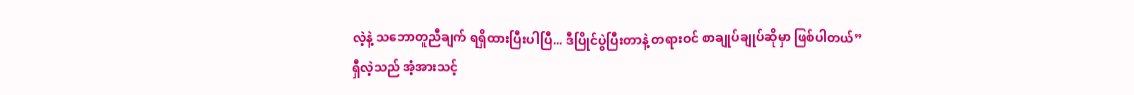လဲ့နဲ့ သဘောတူညီချက် ရရှိထားပြီးပါပြီ... ဒီပြိုင်ပွဲပြီးတာနဲ့ တရားဝင် စာချုပ်ချုပ်ဆိုမှာ ဖြစ်ပါတယ်”
ရှီလဲ့သည် အံ့အားသင့်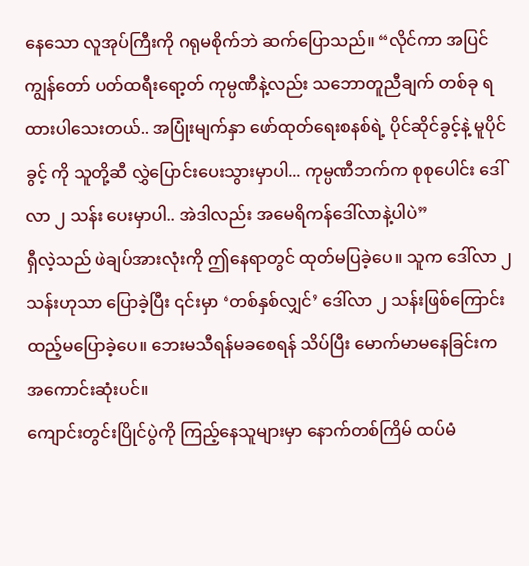နေသော လူအုပ်ကြီးကို ဂရုမစိုက်ဘဲ ဆက်ပြောသည်။ “လိုင်ကာ အပြင် ကျွန်တော် ပတ်ထရီးရော့တ် ကုမ္ပဏီနဲ့လည်း သဘောတူညီချက် တစ်ခု ရထားပါသေးတယ်.. အပြုံးမျက်နှာ ဖော်ထုတ်ရေးစနစ်ရဲ့ ပိုင်ဆိုင်ခွင့်နဲ့ မူပိုင်ခွင့် ကို သူတို့ဆီ လွှဲပြောင်းပေးသွားမှာပါ... ကုမ္ပဏီဘက်က စုစုပေါင်း ဒေါ်လာ ၂ သန်း ပေးမှာပါ.. အဲဒါလည်း အမေရိကန်ဒေါ်လာနဲ့ပါပဲ”
ရှီလဲ့သည် ဖဲချပ်အားလုံးကို ဤနေရာတွင် ထုတ်မပြခဲ့ပေ။ သူက ဒေါ်လာ ၂ သန်းဟုသာ ပြောခဲ့ပြီး ၎င်းမှာ ‘တစ်နှစ်လျှင်’ ဒေါ်လာ ၂ သန်းဖြစ်ကြောင်း ထည့်မပြောခဲ့ပေ။ ဘေးမသီရန်မခစေရန် သိပ်ပြီး မောက်မာမနေခြင်းက အကောင်းဆုံးပင်။
ကျောင်းတွင်းပြိုင်ပွဲကို ကြည့်နေသူများမှာ နောက်တစ်ကြိမ် ထပ်မံ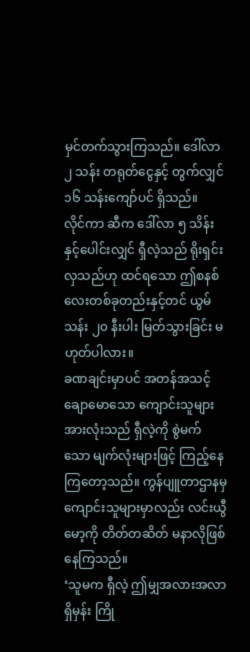မှင်တက်သွားကြသည်။ ဒေါ်လာ ၂ သန်း တရုတ်ငွေနှင့် တွက်လျှင် ၁၆ သန်းကျော်ပင် ရှိသည်။
လိုင်ကာ ဆီက ဒေါ်လာ ၅ သိန်းနှင့်ပေါင်းလျှင် ရှီလဲ့သည် ရိုးရှင်းလှသည်ဟု ထင်ရသော ဤစနစ်လေးတစ်ခုတည်းနှင့်တင် ယွမ်သန်း ၂၀ နီးပါး မြတ်သွားခြင်း မဟုတ်ပါလား။
ခဏချင်းမှာပင် အတန်အသင့် ချောမောသော ကျောင်းသူများအားလုံးသည် ရှီလဲ့ကို စွဲမက်သော မျက်လုံးများဖြင့် ကြည့်နေကြတော့သည်။ ကွန်ပျူတာဌာနမှ ကျောင်းသူများမှာလည်း လင်းယွီမော့ကို တိတ်တဆိတ် မနာလိုဖြစ်နေကြသည်။
‘သူမက ရှီလဲ့ ဤမျှအလားအလာရှိမှန်း ကြို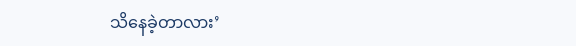သိနေခဲ့တာလား’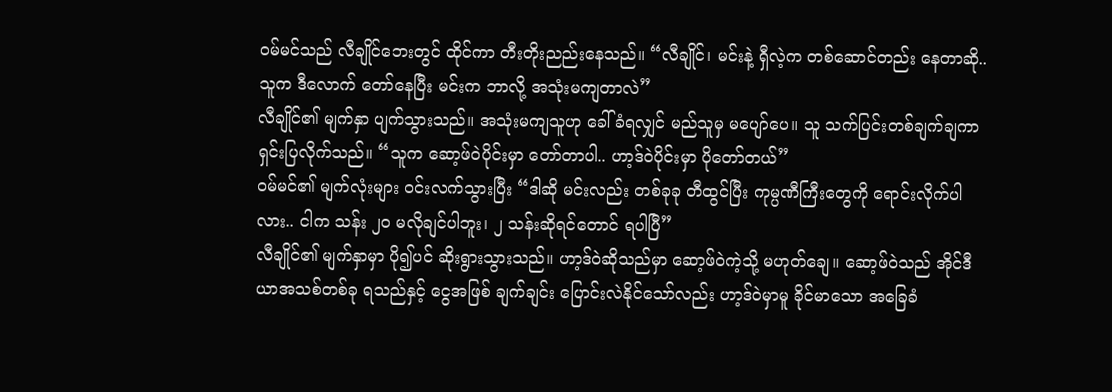ဝမ်မင်သည် လီချိုင်ဘေးတွင် ထိုင်ကာ တီးတိုးညည်းနေသည်။ “လီချိုင်၊ မင်းနဲ့ ရှီလဲ့က တစ်ဆောင်တည်း နေတာဆို.. သူက ဒီလောက် တော်နေပြီး မင်းက ဘာလို့ အသုံးမကျတာလဲ”
လီချိုင်၏ မျက်နှာ ပျက်သွားသည်။ အသုံးမကျသူဟု ခေါ်ခံရလျှင် မည်သူမှ မပျော်ပေ။ သူ သက်ပြင်းတစ်ချက်ချကာ ရှင်းပြလိုက်သည်။ “သူက ဆော့ဖ်ဝဲပိုင်းမှာ တော်တာပါ.. ဟာ့ဒ်ဝဲပိုင်းမှာ ပိုတော်တယ်”
ဝမ်မင်၏ မျက်လုံးများ ဝင်းလက်သွားပြီး “ဒါဆို မင်းလည်း တစ်ခုခု တီထွင်ပြီး ကုမ္ပဏီကြီးတွေကို ရောင်းလိုက်ပါလား.. ငါက သန်း ၂၀ မလိုချင်ပါဘူး၊ ၂ သန်းဆိုရင်တောင် ရပါပြီ”
လီချိုင်၏ မျက်နှာမှာ ပို၍ပင် ဆိုးရွားသွားသည်။ ဟာ့ဒ်ဝဲဆိုသည်မှာ ဆော့ဖ်ဝဲကဲ့သို့ မဟုတ်ချေ။ ဆော့ဖ်ဝဲသည် အိုင်ဒီယာအသစ်တစ်ခု ရသည်နှင့် ငွေအဖြစ် ချက်ချင်း ပြောင်းလဲနိုင်သော်လည်း ဟာ့ဒ်ဝဲမှာမူ ခိုင်မာသော အခြေခံ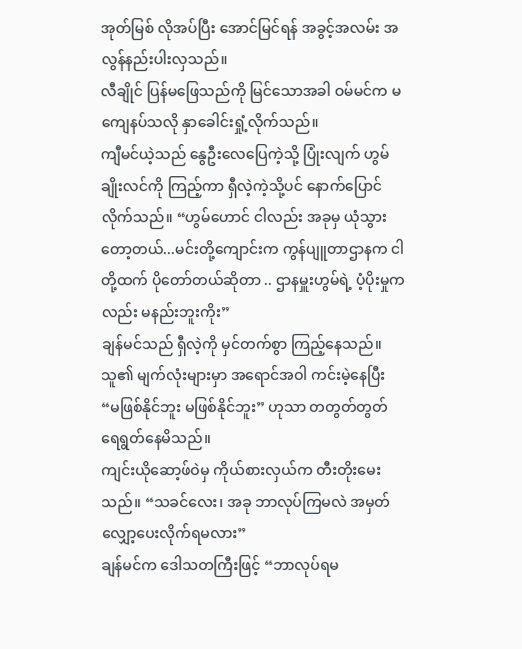အုတ်မြစ် လိုအပ်ပြီး အောင်မြင်ရန် အခွင့်အလမ်း အလွန်နည်းပါးလှသည်။
လီချိုင် ပြန်မဖြေသည်ကို မြင်သောအခါ ဝမ်မင်က မကျေနပ်သလို နှာခေါင်းရှုံ့လိုက်သည်။
ကျီမင်ယဲ့သည် နွေဦးလေပြေကဲ့သို့ ပြုံးလျက် ဟွမ်ချိုးလင်ကို ကြည့်ကာ ရှီလဲ့ကဲ့သို့ပင် နောက်ပြောင်လိုက်သည်။ “ဟွမ်ဟောင် ငါလည်း အခုမှ ယုံသွားတော့တယ်...မင်းတို့ကျောင်းက ကွန်ပျူတာဌာနက ငါတို့ထက် ပိုတော်တယ်ဆိုတာ .. ဌာနမှူးဟွမ်ရဲ့ ပံ့ပိုးမှုကလည်း မနည်းဘူးကိုး”
ချန်မင်သည် ရှီလဲ့ကို မှင်တက်စွာ ကြည့်နေသည်။ သူ၏ မျက်လုံးများမှာ အရောင်အဝါ ကင်းမဲ့နေပြီး “မဖြစ်နိုင်ဘူး မဖြစ်နိုင်ဘူး” ဟုသာ တတွတ်တွတ် ရေရွတ်နေမိသည်။
ကျင်းယိုဆော့ဖ်ဝဲမှ ကိုယ်စားလှယ်က တီးတိုးမေးသည်။ “သခင်လေး၊ အခု ဘာလုပ်ကြမလဲ အမှတ်လျှော့ပေးလိုက်ရမလား”
ချန်မင်က ဒေါသတကြီးဖြင့် “ဘာလုပ်ရမ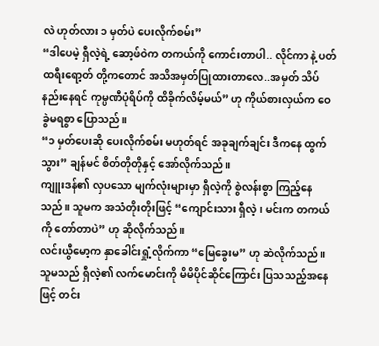လဲ ဟုတ်လား ၁ မှတ်ပဲ ပေးလိုက်စမ်း”
“ဒါပေမဲ့ ရှီလဲ့ရဲ့ ဆော့ဖ်ဝဲက တကယ်ကို ကောင်းတာပါ.. လိုင်ကာ နဲ့ ပတ်ထရီးရော့တ် တို့ကတောင် အသိအမှတ်ပြုထားတာလေ..အမှတ် သိပ်နည်းနေရင် ကုမ္ပဏီပုံရိပ်ကို ထိခိုက်လိမ့်မယ်” ဟု ကိုယ်စားလှယ်က ဝေခွဲမရစွာ ပြောသည်။
“၁ မှတ်ပေးဆို ပေးလိုက်စမ်း မဟုတ်ရင် အခုချက်ချင်း ဒီကနေ ထွက်သွား” ချန်မင် စိတ်တိုတိုနှင့် အော်လိုက်သည်။
ကျူးဒန်၏ လှပသော မျက်လုံးများမှာ ရှီလဲ့ကို စွဲလန်းစွာ ကြည့်နေသည်။ သူမက အသံတိုးတိုးဖြင့် “ကျောင်းသား ရှီလဲ့၊ မင်းက တကယ်ကို တော်တာပဲ” ဟု ဆိုလိုက်သည်။
လင်းယွီမော့က နှာခေါင်းရှုံ့လိုက်ကာ “မြေခွေးမ” ဟု ဆဲလိုက်သည်။
သူမသည် ရှီလဲ့၏ လက်မောင်းကို မိမိပိုင်ဆိုင်ကြောင်း ပြသသည့်အနေဖြင့် တင်း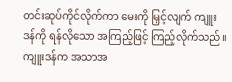တင်းဆုပ်ကိုင်လိုက်ကာ မေးကို မြှင့်လျက် ကျူးဒန်ကို ရန်လိုသော အကြည့်ဖြင့် ကြည့်လိုက်သည်။
ကျူးဒန်က အသာအ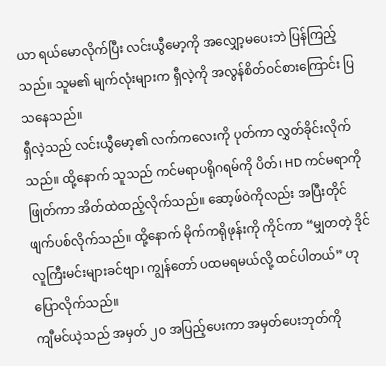ယာ ရယ်မောလိုက်ပြီး လင်းယွီမော့ကို အလျှော့မပေးဘဲ ပြန်ကြည့်သည်။ သူမ၏ မျက်လုံးများက ရှီလဲ့ကို အလွန်စိတ်ဝင်စားကြောင်း ပြသနေသည်။
ရှီလဲ့သည် လင်းယွီမော့၏ လက်ကလေးကို ပုတ်ကာ လွှတ်ခိုင်းလိုက်သည်။ ထို့နောက် သူသည် ကင်မရာပရိုဂရမ်ကို ပိတ်၊ HD ကင်မရာကို ဖြုတ်ကာ အိတ်ထဲထည့်လိုက်သည်။ ဆော့ဖ်ဝဲကိုလည်း အပြီးတိုင် ဖျက်ပစ်လိုက်သည်။ ထို့နောက် မိုက်ကရိုဖုန်းကို ကိုင်ကာ “မျှတတဲ့ ဒိုင်လူကြီးမင်းများခင်ဗျာ၊ ကျွန်တော် ပထမရမယ်လို့ ထင်ပါတယ်” ဟု ပြောလိုက်သည်။
ကျီမင်ယဲ့သည် အမှတ် ၂၀ အပြည့်ပေးကာ အမှတ်ပေးဘုတ်ကို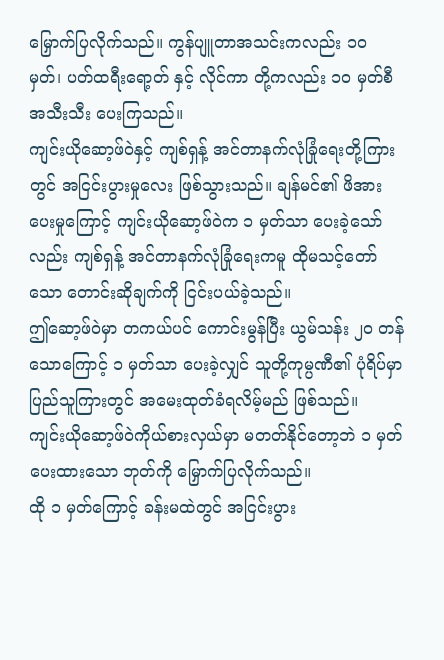မြှောက်ပြလိုက်သည်။ ကွန်ပျူတာအသင်းကလည်း ၁၀ မှတ်၊ ပတ်ထရီးရော့တ် နှင့် လိုင်ကာ တို့ကလည်း ၁၀ မှတ်စီ အသီးသီး ပေးကြသည်။
ကျင်းယိုဆော့ဖ်ဝဲနှင့် ကျစ်ရှန့် အင်တာနက်လုံခြုံရေးတို့ကြားတွင် အငြင်းပွားမှုလေး ဖြစ်သွားသည်။ ချန်မင်၏ ဖိအားပေးမှုကြောင့် ကျင်းယိုဆော့ဖ်ဝဲက ၁ မှတ်သာ ပေးခဲ့သော်လည်း ကျစ်ရှန့် အင်တာနက်လုံခြုံရေးကမူ ထိုမသင့်တော်သော တောင်းဆိုချက်ကို ငြင်းပယ်ခဲ့သည်။
ဤဆော့ဖ်ဝဲမှာ တကယ်ပင် ကောင်းမွန်ပြီး ယွမ်သန်း ၂၀ တန်သောကြောင့် ၁ မှတ်သာ ပေးခဲ့လျှင် သူတို့ကုမ္ပဏီ၏ ပုံရိပ်မှာ ပြည်သူကြားတွင် အမေးထုတ်ခံရလိမ့်မည် ဖြစ်သည်။
ကျင်းယိုဆော့ဖ်ဝဲကိုယ်စားလှယ်မှာ မတတ်နိုင်တော့ဘဲ ၁ မှတ်ပေးထားသော ဘုတ်ကို မြှောက်ပြလိုက်သည်။
ထို ၁ မှတ်ကြောင့် ခန်းမထဲတွင် အငြင်းပွား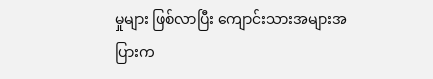မှုများ ဖြစ်လာပြီး ကျောင်းသားအများအပြားက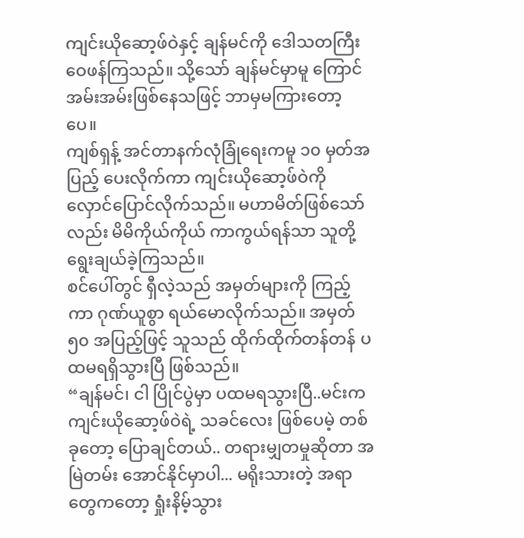ကျင်းယိုဆော့ဖ်ဝဲနှင့် ချန်မင်ကို ဒေါသတကြီး ဝေဖန်ကြသည်။ သို့သော် ချန်မင်မှာမူ ကြောင်အမ်းအမ်းဖြစ်နေသဖြင့် ဘာမှမကြားတော့ပေ။
ကျစ်ရှန့် အင်တာနက်လုံခြုံရေးကမူ ၁၀ မှတ်အပြည့် ပေးလိုက်ကာ ကျင်းယိုဆော့ဖ်ဝဲကို လှောင်ပြောင်လိုက်သည်။ မဟာမိတ်ဖြစ်သော်လည်း မိမိကိုယ်ကိုယ် ကာကွယ်ရန်သာ သူတို့ ရွေးချယ်ခဲ့ကြသည်။
စင်ပေါ်တွင် ရှီလဲ့သည် အမှတ်များကို ကြည့်ကာ ဂုဏ်ယူစွာ ရယ်မောလိုက်သည်။ အမှတ် ၅၀ အပြည့်ဖြင့် သူသည် ထိုက်ထိုက်တန်တန် ပထမရရှိသွားပြီ ဖြစ်သည်။
“ချန်မင်၊ ငါ ပြိုင်ပွဲမှာ ပထမရသွားပြီ..မင်းက ကျင်းယိုဆော့ဖ်ဝဲရဲ့ သခင်လေး ဖြစ်ပေမဲ့ တစ်ခုတော့ ပြောချင်တယ်.. တရားမျှတမှုဆိုတာ အမြဲတမ်း အောင်နိုင်မှာပါ... မရိုးသားတဲ့ အရာတွေကတော့ ရှုံးနိမ့်သွား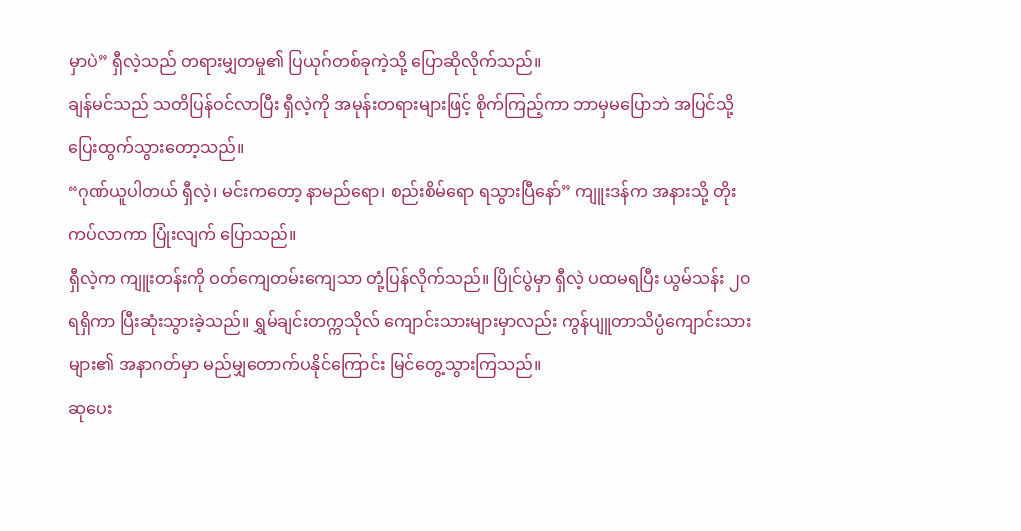မှာပဲ” ရှီလဲ့သည် တရားမျှတမှု၏ ပြယုဂ်တစ်ခုကဲ့သို့ ပြောဆိုလိုက်သည်။
ချန်မင်သည် သတိပြန်ဝင်လာပြီး ရှီလဲ့ကို အမုန်းတရားများဖြင့် စိုက်ကြည့်ကာ ဘာမှမပြောဘဲ အပြင်သို့ ပြေးထွက်သွားတော့သည်။
“ဂုဏ်ယူပါတယ် ရှီလဲ့၊ မင်းကတော့ နာမည်ရော၊ စည်းစိမ်ရော ရသွားပြီနော်” ကျူးဒန်က အနားသို့ တိုးကပ်လာကာ ပြုံးလျက် ပြောသည်။
ရှီလဲ့က ကျူးတန်းကို ဝတ်ကျေတမ်းကျေသာ တုံ့ပြန်လိုက်သည်။ ပြိုင်ပွဲမှာ ရှီလဲ့ ပထမရပြီး ယွမ်သန်း ၂၀ ရရှိကာ ပြီးဆုံးသွားခဲ့သည်။ ရွှမ်ချင်းတက္ကသိုလ် ကျောင်းသားများမှာလည်း ကွန်ပျူတာသိပ္ပံကျောင်းသားများ၏ အနာဂတ်မှာ မည်မျှတောက်ပနိုင်ကြောင်း မြင်တွေ့သွားကြသည်။
ဆုပေး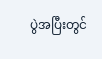ပွဲအပြီးတွင်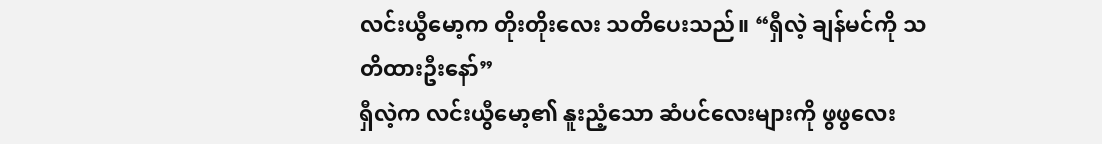လင်းယွီမော့က တိုးတိုးလေး သတိပေးသည်။ “ရှီလဲ့ ချန်မင်ကို သတိထားဦးနော်”
ရှီလဲ့က လင်းယွီမော့၏ နူးညံ့သော ဆံပင်လေးများကို ဖွဖွလေး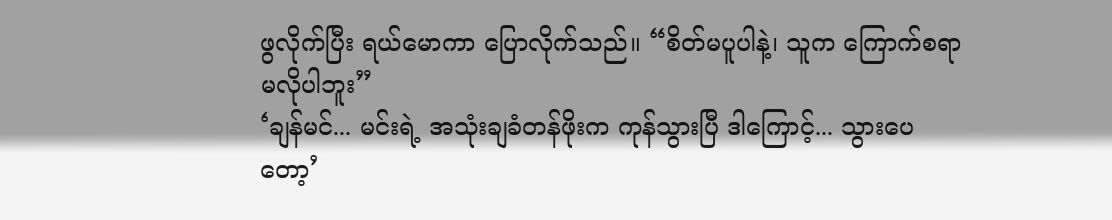ဖွလိုက်ပြီး ရယ်မောကာ ပြောလိုက်သည်။ “စိတ်မပူပါနဲ့၊ သူက ကြောက်စရာ မလိုပါဘူး”
‘ချန်မင်... မင်းရဲ့ အသုံးချခံတန်ဖိုးက ကုန်သွားပြီ ဒါကြောင့်... သွားပေတော့’